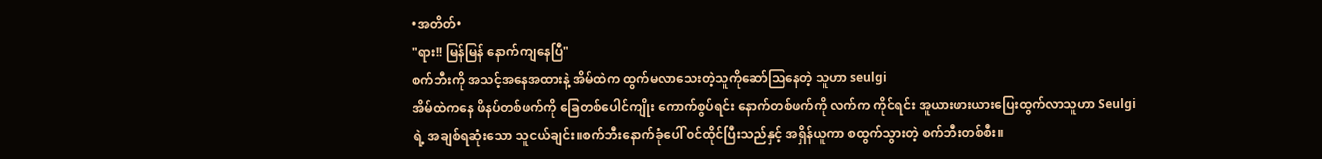•အတိတ်•
"ရား!! မြန်မြန် နောက်ကျနေပြီ"
စက်ဘီးကို အသင့်အနေအထားနဲ့ အိမ်ထဲက ထွက်မလာသေးတဲ့သူကိုဆော်သြနေတဲ့ သူဟာ seulgi
အိမ်ထဲကနေ ဖိနပ်တစ်ဖက်ကို ခြေတစ်ပေါင်ကျိုး ကောက်စွပ်ရင်း နောက်တစ်ဖက်ကို လက်က ကိုင်ရင်း အူယားဖားယားပြေးထွက်လာသူဟာ Seulgiရဲ့ အချစ်ရဆုံးသော သူငယ်ချင်း။စက်ဘီးနောက်ခုံပေါ် ၀င်ထိုင်ပြီးသည်နှင့် အရှိန်ယူကာ စထွက်သွားတဲ့ စက်ဘီးတစ်စီး။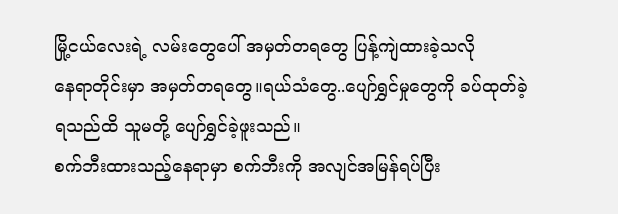မြို့ငယ်လေးရဲ့ လမ်းတွေပေါ် အမှတ်တရတွေ ပြန့်ကျဲထားခဲ့သလို
နေရာတိုင်းမှာ အမှတ်တရတွေ။ရယ်သံတွေ..ပျော်ရွှင်မှုတွေကို ခပ်ထုတ်ခဲ့ရသည်ထိ သူမတို့ ပျော်ရွှင်ခဲ့ဖူးသည်။
စက်ဘီးထားသည့်နေရာမှာ စက်ဘီးကို အလျင်အမြန်ရပ်ပြီး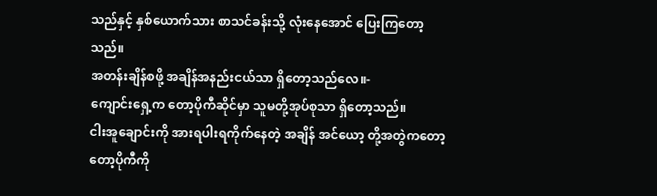သည်နှင့် နှစ်ယောက်သား စာသင်ခန်းသို့ လုံးနေအောင် ပြေးကြတော့သည်။
အတန်းချိန်စဖို့ အချိန်အနည်းငယ်သာ ရှိတော့သည်လေ။-
ကျောင်းရှေ့က တော့ပိုကီဆိုင်မှာ သူမတို့အုပ်စုသာ ရှိတော့သည်။
ငါးအူချောင်းကို အားရပါးရကိုက်နေတဲ့ အချိန် အင်ယော့ တို့အတွဲကတော့ တော့ပိုကီကို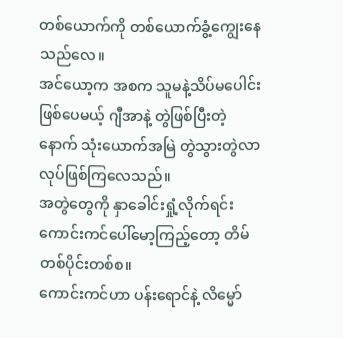တစ်ယောက်ကို တစ်ယောက်ခွံ့ကျွေးနေသည်လေ။
အင်ယော့က အစက သူမနဲ့သိပ်မပေါင်းဖြစ်ပေမယ့် ဂျီအာနဲ့ တွဲဖြစ်ပြီးတဲ့နောက် သုံးယောက်အမြဲ တွဲသွားတွဲလာလုပ်ဖြစ်ကြလေသည်။
အတွဲတွေကို နှာခေါင်းရှုံ့လိုက်ရင်း ကောင်းကင်ပေါ်မော့ကြည့်တော့ တိမ်တစ်ပိုင်းတစ်စ။
ကောင်းကင်ဟာ ပန်းရောင်နဲ့ လိမ္မော်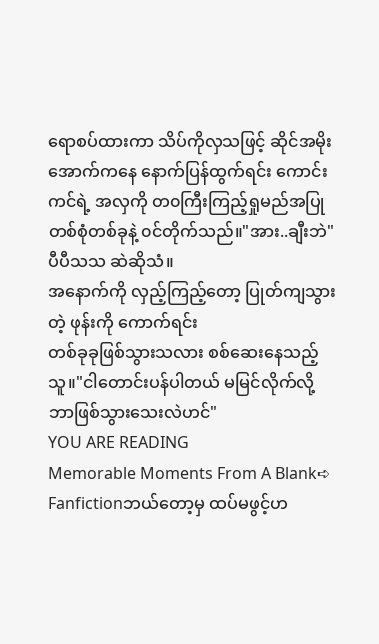ရောစပ်ထားကာ သိပ်ကိုလှသဖြင့် ဆိုင်အမိုးအောက်ကနေ နောက်ပြန်ထွက်ရင်း ကောင်းကင်ရဲ့ အလှကို တ၀ကြီးကြည့်ရှုမည်အပြု တစ်စုံတစ်ခုနဲ့ ၀င်တိုက်သည်။"အား..ချီးဘဲ"
ပီပီသသ ဆဲဆိုသံ။
အနောက်ကို လှည့်ကြည့်တော့ ပြုတ်ကျသွားတဲ့ ဖုန်းကို ကောက်ရင်း
တစ်ခုခုဖြစ်သွားသလား စစ်ဆေးနေသည့် သူ။"ငါတောင်းပန်ပါတယ် မမြင်လိုက်လို့ ဘာဖြစ်သွားသေးလဲဟင်"
YOU ARE READING
Memorable Moments From A Blank➪
Fanfictionဘယ်တော့မှ ထပ်မဖွင့်ဟ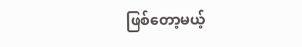ဖြစ်တော့မယ့်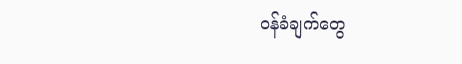၀န်ခံချက်တွေ